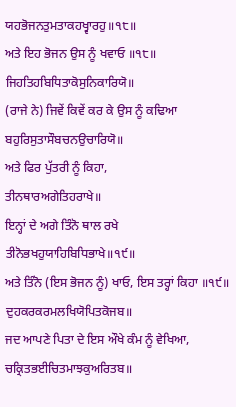ਯਹਭੋਜਨਤੁਮਤਾਕਹਖ੍ਵਾਰਹੁ॥੧੮॥
ਅਤੇ ਇਹ ਭੋਜਨ ਉਸ ਨੂੰ ਖਵਾਓ ॥੧੮॥
ਜਿਹਤਿਹਬਿਧਿਤਾਕੋਸੁਨਿਕਾਰਿਯੋ॥
(ਰਾਜੇ ਨੇ) ਜਿਵੇਂ ਕਿਵੇਂ ਕਰ ਕੇ ਉਸ ਨੂੰ ਕਢਿਆ
ਬਹੁਰਿਸੁਤਾਸੌਬਚਨਉਚਾਰਿਯੋ॥
ਅਤੇ ਫਿਰ ਪੁੱਤਰੀ ਨੂੰ ਕਿਹਾ,
ਤੀਨਥਾਰਅਗੇਤਿਹਰਾਖੇ॥
ਇਨ੍ਹਾਂ ਦੇ ਅਗੇ ਤਿੰਨੋ ਥਾਲ ਰਖੇ
ਤੀਨੋਭਖਹੁਯਾਹਿਬਿਧਿਭਾਖੇ॥੧੯॥
ਅਤੇ ਤਿੰਨੋ (ਇਸ ਭੋਜਨ ਨੂੰ) ਖਾਓ, ਇਸ ਤਰ੍ਹਾਂ ਕਿਹਾ ॥੧੯॥
ਦੁਹਕਰਕਰਮਲਖਿਯੋਪਿਤਕੋਜਬ॥
ਜਦ ਆਪਣੇ ਪਿਤਾ ਦੇ ਇਸ ਔਖੇ ਕੰਮ ਨੂੰ ਵੇਖਿਆ,
ਚਕ੍ਰਿਤਭਈਚਿਤਮਾਝਕੁਅਰਿਤਬ॥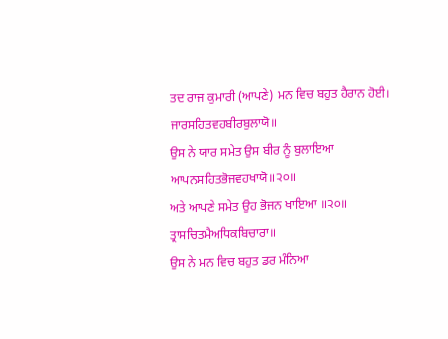ਤਦ ਰਾਜ ਕੁਮਾਰੀ (ਆਪਣੇ) ਮਨ ਵਿਚ ਬਹੁਤ ਹੈਰਾਨ ਹੋਈ।
ਜਾਰਸਹਿਤਵਹਬੀਰਬੁਲਾਯੋ॥
ਉਸ ਨੇ ਯਾਰ ਸਮੇਤ ਉਸ ਬੀਰ ਨੂੰ ਬੁਲਾਇਆ
ਆਪਨਸਹਿਤਭੋਜਵਹਖਾਯੋ॥੨੦॥
ਅਤੇ ਆਪਣੇ ਸਮੇਤ ਉਹ ਭੋਜਨ ਖਾਇਆ ॥੨੦॥
ਤ੍ਰਾਸਚਿਤਮੈਅਧਿਕਬਿਚਾਰਾ॥
ਉਸ ਨੇ ਮਨ ਵਿਚ ਬਹੁਤ ਡਰ ਮੰਨਿਆ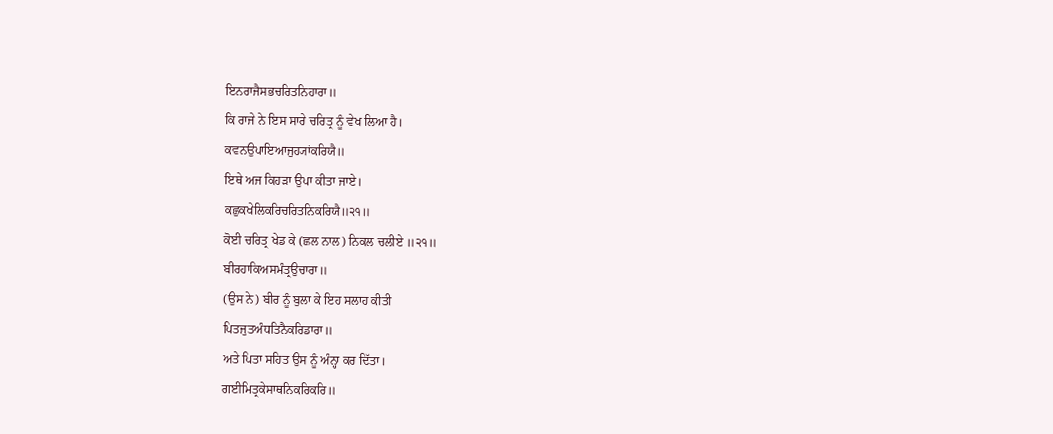ਇਨਰਾਜੈਸਭਚਰਿਤਨਿਹਾਰਾ॥
ਕਿ ਰਾਜੇ ਨੇ ਇਸ ਸਾਰੇ ਚਰਿਤ੍ਰ ਨੂੰ ਵੇਖ ਲਿਆ ਹੈ।
ਕਵਨਉਪਾਇਆਜੁਹ੍ਯਾਂਕਰਿਯੈ॥
ਇਥੇ ਅਜ ਕਿਹੜਾ ਉਪਾ ਕੀਤਾ ਜਾਏ।
ਕਛੁਕਖੇਲਿਕਰਿਚਰਿਤਨਿਕਰਿਯੈ॥੨੧॥
ਕੋਈ ਚਰਿਤ੍ਰ ਖੇਡ ਕੇ (ਛਲ ਨਾਲ) ਨਿਕਲ ਚਲੀਏ ॥੨੧॥
ਬੀਰਹਾਕਿਅਸਮੰਤ੍ਰਉਚਾਰਾ॥
(ਉਸ ਨੇ) ਬੀਰ ਨੂੰ ਬੁਲਾ ਕੇ ਇਹ ਸਲਾਹ ਕੀਤੀ
ਪਿਤਜੁਤਅੰਧਤਿਨੈਕਰਿਡਾਰਾ॥
ਅਤੇ ਪਿਤਾ ਸਹਿਤ ਉਸ ਨੂੰ ਅੰਨ੍ਹਾ ਕਰ ਦਿੱਤਾ।
ਗਈਮਿਤ੍ਰਕੇਸਾਥਨਿਕਰਿਕਰਿ॥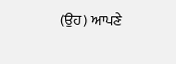(ਉਹ) ਆਪਣੇ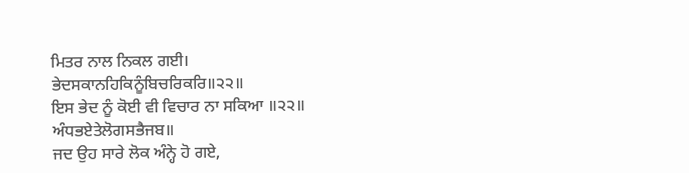ਮਿਤਰ ਨਾਲ ਨਿਕਲ ਗਈ।
ਭੇਦਸਕਾਨਹਿਕਿਨੂੰਬਿਚਰਿਕਰਿ॥੨੨॥
ਇਸ ਭੇਦ ਨੂੰ ਕੋਈ ਵੀ ਵਿਚਾਰ ਨਾ ਸਕਿਆ ॥੨੨॥
ਅੰਧਭਏਤੇਲੋਗਸਭੈਜਬ॥
ਜਦ ਉਹ ਸਾਰੇ ਲੋਕ ਅੰਨ੍ਹੇ ਹੋ ਗਏ,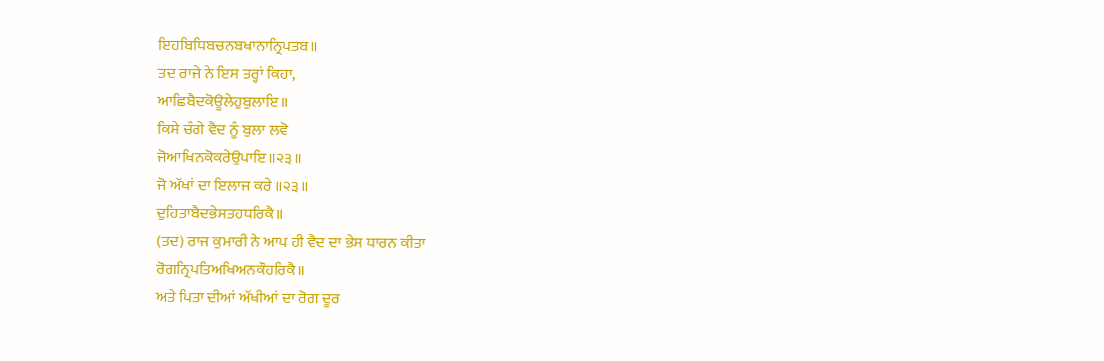ਇਹਬਿਧਿਬਚਨਬਖਾਨਾਨ੍ਰਿਪਤਬ॥
ਤਦ ਰਾਜੇ ਨੇ ਇਸ ਤਰ੍ਹਾਂ ਕਿਹਾ,
ਆਛਿਬੈਦਕੋਊਲੇਹੁਬੁਲਾਇ॥
ਕਿਸੇ ਚੰਗੇ ਵੈਦ ਨੂੰ ਬੁਲਾ ਲਵੋ
ਜੋਆਖਿਨਕੋਕਰੇਉਪਾਇ॥੨੩॥
ਜੋ ਅੱਖਾਂ ਦਾ ਇਲਾਜ ਕਰੇ ॥੨੩॥
ਦੁਹਿਤਾਬੈਦਭੇਸਤਹਧਰਿਕੈ॥
(ਤਦ) ਰਾਜ ਕੁਮਾਰੀ ਨੇ ਆਪ ਹੀ ਵੈਦ ਦਾ ਭੇਸ ਧਾਰਨ ਕੀਤਾ
ਰੋਗਨ੍ਰਿਪਤਿਅਖਿਅਨਕੌਹਰਿਕੈ॥
ਅਤੇ ਪਿਤਾ ਦੀਆਂ ਅੱਖੀਆਂ ਦਾ ਰੋਗ ਦੂਰ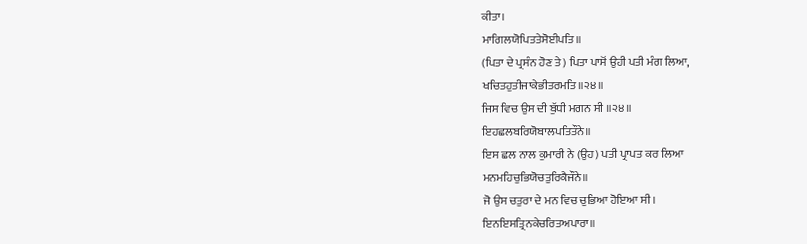ਕੀਤਾ।
ਮਾਗਿਲਯੋਪਿਤਤੇਸੋਈਪਤਿ॥
(ਪਿਤਾ ਦੇ ਪ੍ਰਸੰਨ ਹੋਣ ਤੇ) ਪਿਤਾ ਪਾਸੋਂ ਉਹੀ ਪਤੀ ਮੰਗ ਲਿਆ,
ਖਚਿਤਹੁਤੀਜਾਕੇਭੀਤਰਮਤਿ॥੨੪॥
ਜਿਸ ਵਿਚ ਉਸ ਦੀ ਬੁੱਧੀ ਮਗਨ ਸੀ ॥੨੪॥
ਇਹਛਲਬਰਿਯੋਬਾਲਪਤਿਤੌਨੇ॥
ਇਸ ਛਲ ਨਾਲ ਕੁਮਾਰੀ ਨੇ (ਉਹ) ਪਤੀ ਪ੍ਰਾਪਤ ਕਰ ਲਿਆ
ਮਨਮਹਿਚੁਭਿਯੋਚਤੁਰਿਕੈਜੌਨੇ॥
ਜੋ ਉਸ ਚਤੁਰਾ ਦੇ ਮਨ ਵਿਚ ਚੁਭਿਆ ਹੋਇਆ ਸੀ।
ਇਨਇਸਤ੍ਰਿਨਕੇਚਰਿਤਅਪਾਰਾ॥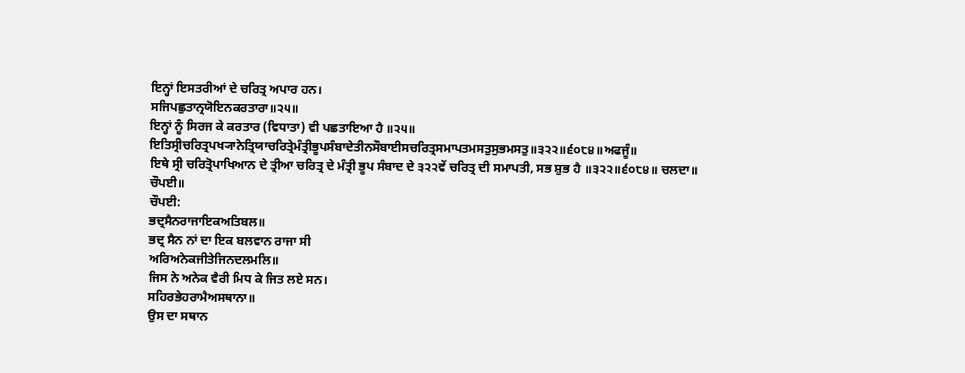ਇਨ੍ਹਾਂ ਇਸਤਰੀਆਂ ਦੇ ਚਰਿਤ੍ਰ ਅਪਾਰ ਹਨ।
ਸਜਿਪਛੁਤਾਨ੍ਰਯੋਇਨਕਰਤਾਰਾ॥੨੫॥
ਇਨ੍ਹਾਂ ਨੂੰ ਸਿਰਜ ਕੇ ਕਰਤਾਰ (ਵਿਧਾਤਾ) ਵੀ ਪਛਤਾਇਆ ਹੈ ॥੨੫॥
ਇਤਿਸ੍ਰੀਚਰਿਤ੍ਰਪਖ੍ਯਾਨੇਤ੍ਰਿਯਾਚਰਿਤ੍ਰੇਮੰਤ੍ਰੀਭੂਪਸੰਬਾਦੇਤੀਨਸੌਬਾਈਸਚਰਿਤ੍ਰਸਮਾਪਤਮਸਤੁਸੁਭਮਸਤੁ॥੩੨੨॥੬੦੮੪॥ਅਫਜੂੰ॥
ਇਥੇ ਸ੍ਰੀ ਚਰਿਤ੍ਰੋਪਾਖਿਆਨ ਦੇ ਤ੍ਰੀਆ ਚਰਿਤ੍ਰ ਦੇ ਮੰਤ੍ਰੀ ਭੂਪ ਸੰਬਾਦ ਦੇ ੩੨੨ਵੇਂ ਚਰਿਤ੍ਰ ਦੀ ਸਮਾਪਤੀ, ਸਭ ਸ਼ੁਭ ਹੈ ॥੩੨੨॥੬੦੮੪॥ ਚਲਦਾ॥
ਚੌਪਈ॥
ਚੌਪਈ:
ਭਦ੍ਰਸੈਨਰਾਜਾਇਕਅਤਿਬਲ॥
ਭਦ੍ਰ ਸੈਨ ਨਾਂ ਦਾ ਇਕ ਬਲਵਾਨ ਰਾਜਾ ਸੀ
ਅਰਿਅਨੇਕਜੀਤੇਜਿਨਦਲਮਲਿ॥
ਜਿਸ ਨੇ ਅਨੇਕ ਵੈਰੀ ਮਿਧ ਕੇ ਜਿਤ ਲਏ ਸਨ।
ਸਹਿਰਭੇਹਰਾਮੈਅਸਥਾਨਾ॥
ਉਸ ਦਾ ਸਥਾਨ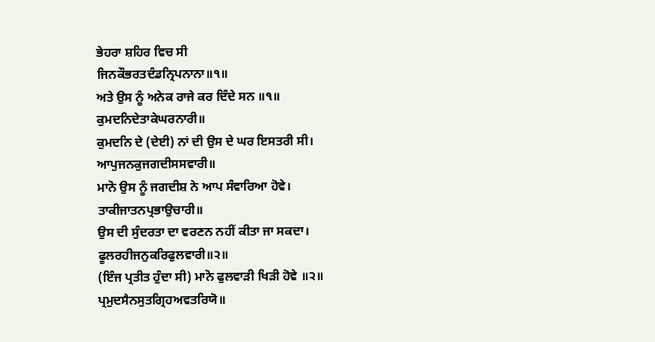ਭੇਹਰਾ ਸ਼ਹਿਰ ਵਿਚ ਸੀ
ਜਿਨਕੌਭਰਤਦੰਡਨ੍ਰਿਪਨਾਨਾ॥੧॥
ਅਤੇ ਉਸ ਨੂੰ ਅਨੇਕ ਰਾਜੇ ਕਰ ਦਿੰਦੇ ਸਨ ॥੧॥
ਕੁਮਦਨਿਦੇਤਾਕੇਘਰਨਾਰੀ॥
ਕੁਮਦਨਿ ਦੇ (ਦੇਈ) ਨਾਂ ਦੀ ਉਸ ਦੇ ਘਰ ਇਸਤਰੀ ਸੀ।
ਆਪੁਜਨਕੁਜਗਦੀਸਸਵਾਰੀ॥
ਮਾਨੋ ਉਸ ਨੂੰ ਜਗਦੀਸ਼ ਨੇ ਆਪ ਸੰਵਾਰਿਆ ਹੋਵੇ।
ਤਾਕੀਜਾਤਨਪ੍ਰਭਾਉਚਾਰੀ॥
ਉਸ ਦੀ ਸੁੰਦਰਤਾ ਦਾ ਵਰਣਨ ਨਹੀਂ ਕੀਤਾ ਜਾ ਸਕਦਾ।
ਫੂਲਰਹੀਜਨੁਕਰਿਫੁਲਵਾਰੀ॥੨॥
(ਇੰਜ ਪ੍ਰਤੀਤ ਹੁੰਦਾ ਸੀ) ਮਾਨੋ ਫੁਲਵਾੜੀ ਖਿੜੀ ਹੋਵੇ ॥੨॥
ਪ੍ਰਮੁਦਸੈਨਸੁਤਗ੍ਰਿਹਅਵਤਰਿਯੋ॥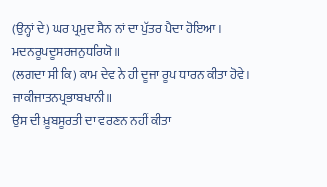(ਉਨ੍ਹਾਂ ਦੇ) ਘਰ ਪ੍ਰਮੁਦ ਸੈਨ ਨਾਂ ਦਾ ਪੁੱਤਰ ਪੈਦਾ ਹੋਇਆ।
ਮਦਨਰੂਪਦੂਸਰਜਨੁਧਰਿਯੋ॥
(ਲਗਦਾ ਸੀ ਕਿ) ਕਾਮ ਦੇਵ ਨੇ ਹੀ ਦੂਜਾ ਰੂਪ ਧਾਰਨ ਕੀਤਾ ਹੋਵੇ।
ਜਾਕੀਜਾਤਨਪ੍ਰਭਾਬਖਾਨੀ॥
ਉਸ ਦੀ ਖ਼ੂਬਸੂਰਤੀ ਦਾ ਵਰਣਨ ਨਹੀਂ ਕੀਤਾ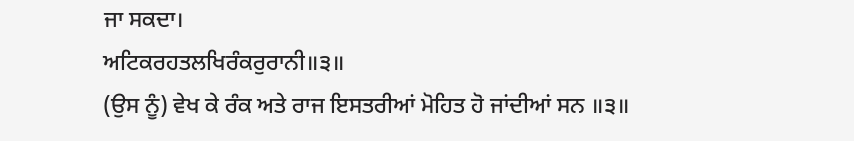ਜਾ ਸਕਦਾ।
ਅਟਿਕਰਹਤਲਖਿਰੰਕਰੁਰਾਨੀ॥੩॥
(ਉਸ ਨੂੰ) ਵੇਖ ਕੇ ਰੰਕ ਅਤੇ ਰਾਜ ਇਸਤਰੀਆਂ ਮੋਹਿਤ ਹੋ ਜਾਂਦੀਆਂ ਸਨ ॥੩॥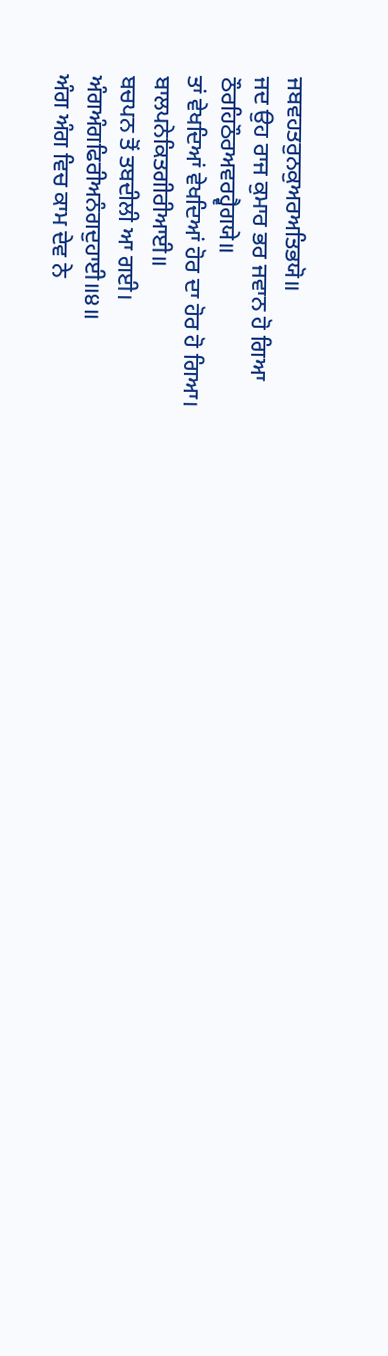ਜਬਵਹਤਰੁਨਕੁਅਰਅਤਿਭਯੋ॥
ਜਦ ਉਹ ਰਾਜ ਕੁਮਾਰ ਭਰ ਜਵਾਨ ਹੋ ਗਿਆ
ਠੌਰਹਿਠੌਰਅਵਰਹ੍ਵੈਗਯੇ॥
ਤਾਂ ਵੇਖਦਿਆਂ ਵੇਖਦਿਆਂ ਹੋਰ ਦਾ ਹੋਰ ਹੋ ਗਿਆ।
ਬਾਲਪਨੇਕਿਤਗੀਰੀਆਈ॥
ਬਚਪਨ ਤੋਂ ਤਬਦੀਲੀ ਆ ਗਈ।
ਅੰਗਅੰਗਫਿਰੀਅਨੰਗਦੁਹਾਈ॥੪॥
ਅੰਗ ਅੰਗ ਵਿਚ ਕਾਮ ਦੇਵ ਨੇ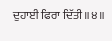ਦੁਹਾਈ ਫਿਰਾ ਦਿੱਤੀ ॥੪॥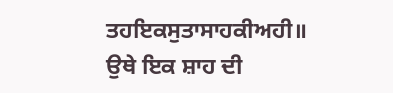ਤਹਇਕਸੁਤਾਸਾਹਕੀਅਹੀ॥
ਉਥੇ ਇਕ ਸ਼ਾਹ ਦੀ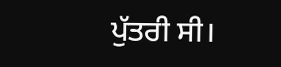ਪੁੱਤਰੀ ਸੀ।